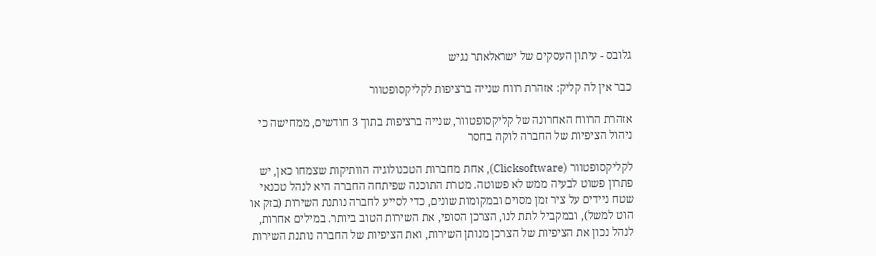גלובס - עיתון העסקים של ישראלאתר נגיש

כבר אין לה קליק: אזהרת רווח שנייה ברציפות לקליקסופטוור

אזהרת הרווח האחרונה של קליקסופטוור, שנייה ברציפות בתוך 3 חודשים, ממחישה כי ניהול הציפיות של החברה לוקה בחסר

לקליקסופטוור (Clicksoftware), אחת מחברות הטכנולוגיה הוותיקות שצמחו כאן, יש פתרון פשוט לבעיה ממש לא פשוטה. מטרת התוכנה שפיתחה החברה היא לנהל טכנאי שטח ניידים על ציר זמן מסוים ובמקומות שונים, כדי לסייע לחברה נותנת השירות (בזק או הוט למשל), ובמקביל לתת לנו, הצרכן הסופי, את השירות הטוב ביותר. במילים אחרות, לנהל נכון את הציפיות של הצרכן מנותן השירות, ואת הציפיות של החברה נותנת השירות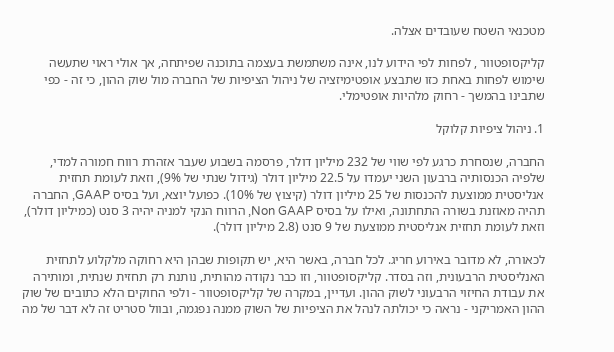מטכנאי השטח שעובדים אצלה.

קליקסופטוור , לפחות לפי הידוע לנו, אינה משתמשת בעצמה בתוכנה שפיתחה, אך אולי ראוי שתעשה שימוש לפחות באחת כזו שתבצע אופטימיזציה של ניהול הציפיות של החברה מול שוק ההון, כי זה - כפי שתבינו בהמשך - רחוק מלהיות אופטימלי.

1. ניהול ציפיות קלוקל

החברה, שנסחרת כרגע לפי שווי של 232 מיליון דולר, פרסמה בשבוע שעבר אזהרת רווח חמורה למדי, שלפיה הכנסותיה ברבעון השני יעמדו על 22.5 מיליון דולר (גידול שנתי של 9%), וזאת לעומת תחזית אנליסטית ממוצעת להכנסות של 25 מיליון דולר (קיצוץ של 10%). כפועל יוצא, ועל בסיס GAAP, החברה תהיה מאוזנת בשורה התחתונה, ואילו על בסיס Non GAAP, הרווח הנקי למניה יהיה 3 סנט (כמיליון דולר), וזאת לעומת תחזית אנליסטית ממוצעת של 9 סנט (2.8 מיליון דולר).

לכאורה, לא מדובר באירוע חריג. לכל חברה, באשר היא, יש תקופות שבהן היא רחוקה מלקלוע לתחזית האנליסטית הרבעונית, וזה בסדר. קליקסופטוור, וזו כבר נקודה מהותית, נותנת רק תחזית שנתית, ומותירה את עבודת החיזוי הרבעוני לשוק ההון. ועדיין, במקרה של קליקסופטוור - ולפי החוקים הלא כתובים של שוק ההון האמריקני - נראה כי יכולתה לנהל את הציפיות של השוק ממנה נפגמה, ובוול סטריט זה לא דבר של מה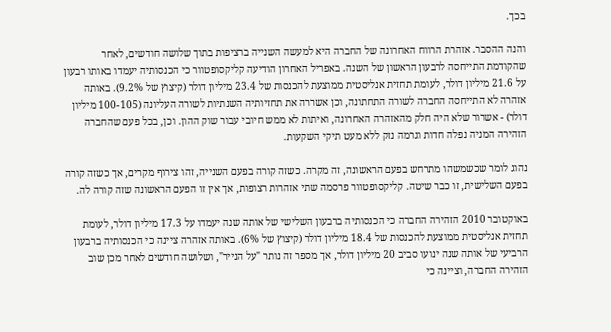בכך.

והנה ההסבר. אזהרת הרווח האחרונה של החברה היא למעשה השנייה ברציפות בתוך שלושה חודשים, לאחר שהקודמת התייחסה לרבעון הראשון של השנה. באפריל האחרון הודיעה קליקסופטוור כי הכנסותיה יעמדו באותו רבעון על 21.6 מיליון דולר, לעומת תחזית אנליסטית ממוצעת להכנסות של 23.4 מיליון דולר (קיצוץ של 9.2%). באותה אזהרה לא התייחסה החברה לשורה התחתונה, וכן אשררה את תחזיותיה השנתיות לשורה העליונה (100-105 מיליון דולר) - אשרור שלא היה חלק מהאזהרה האחרונה, ואיתות לא ממש חיובי עבור שוק ההון. וכן, בכל פעם שהחברה הזהירה המניה נפלה חדות וגרמה נזק ללא מעט תיקי השקעות.

נהוג לומר שכשמשהו מתרחש בפעם הראשונה, זה מקרה. כשזה קורה בפעם השנייה, זהו צירוף מקרים, אך כשזה קורה בפעם השלישית, זו כבר שיטה. קליקסופטוור פרסמה שתי אזהרות רצופות, אך אין זו הפעם הראשונה שזה קורה לה.

באוקטובר 2010 הזהירה החברה כי הכנסותיה ברבעון השלישי של אותה שנה יעמדו על 17.3 מיליון דולר, לעומת תחזית אנליסטית ממוצעת להכנסות של 18.4 מיליון דולר (קיצוץ של 6%). באותה אזהרה ציינה כי הכנסותיה ברבעון הרביעי של אותה שנה ינועו סביב 20 מיליון דולר, אך מספר זה נותר "על הנייר", ושלושה חודשים לאחר מכן שוב הזהירה החברה, וציינה כי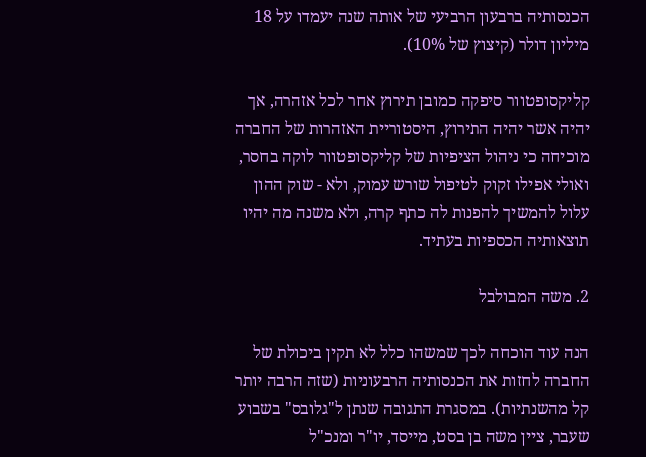הכנסותיה ברבעון הרביעי של אותה שנה יעמדו על 18 מיליון דולר (קיצוץ של 10%).

קליקסופטוור סיפקה כמובן תירוץ אחר לכל אזהרה, אך יהיה אשר יהיה התירוץ, היסטוריית האזהרות של החברה מוכיחה כי ניהול הציפיות של קליקסופטוור לוקה בחסר, ואולי אפילו זקוק לטיפול שורש עמוק, ולא - שוק ההון עלול להמשיך להפנות לה כתף קרה, ולא משנה מה יהיו תוצאותיה הכספיות בעתיד.

2. משה המבולבל

הנה עוד הוכחה לכך שמשהו כלל לא תקין ביכולת של החברה לחזות את הכנסותיה הרבעוניות (שזה הרבה יותר קל מהשנתיות). במסגרת התגובה שנתן ל"גלובס" בשבוע שעבר, ציין משה בן בסט, מייסד, יו"ר ומנכ"ל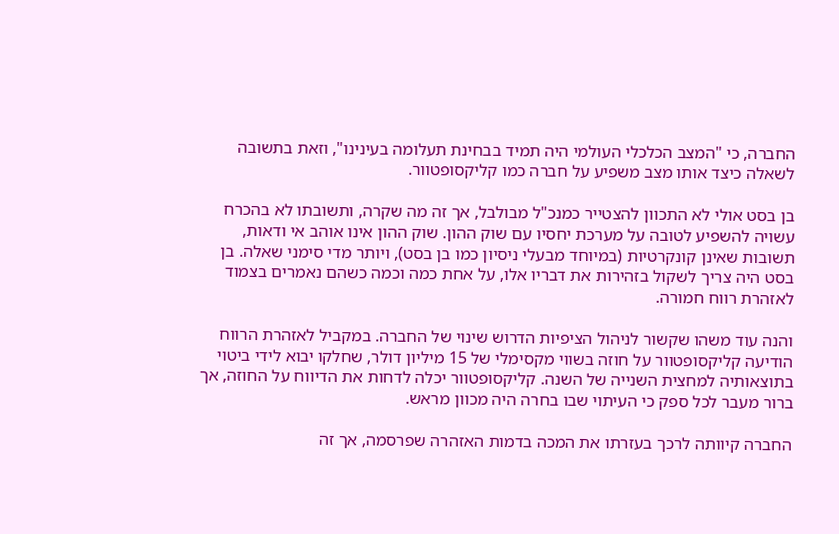החברה, כי "המצב הכלכלי העולמי היה תמיד בבחינת תעלומה בעינינו", וזאת בתשובה לשאלה כיצד אותו מצב משפיע על חברה כמו קליקסופטוור.

בן בסט אולי לא התכוון להצטייר כמנכ"ל מבולבל, אך זה מה שקרה, ותשובתו לא בהכרח עשויה להשפיע לטובה על מערכת יחסיו עם שוק ההון. שוק ההון אינו אוהב אי ודאות, תשובות שאינן קונקרטיות (במיוחד מבעלי ניסיון כמו בן בסט), ויותר מדי סימני שאלה. בן בסט היה צריך לשקול בזהירות את דבריו אלו, על אחת כמה וכמה כשהם נאמרים בצמוד לאזהרת רווח חמורה.

והנה עוד משהו שקשור לניהול הציפיות הדרוש שינוי של החברה. במקביל לאזהרת הרווח הודיעה קליקסופטוור על חוזה בשווי מקסימלי של 15 מיליון דולר, שחלקו יבוא לידי ביטוי בתוצאותיה למחצית השנייה של השנה. קליקסופטוור יכלה לדחות את הדיווח על החוזה, אך ברור מעבר לכל ספק כי העיתוי שבו בחרה היה מכוון מראש.

החברה קיוותה לרכך בעזרתו את המכה בדמות האזהרה שפרסמה, אך זה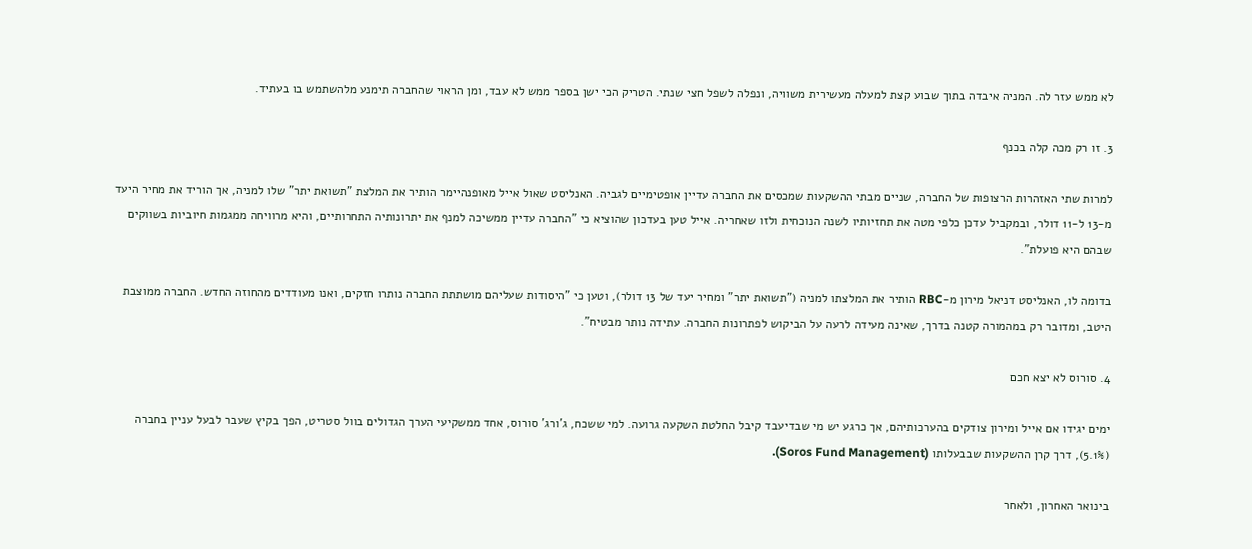לא ממש עזר לה. המניה איבדה בתוך שבוע קצת למעלה מעשירית משוויה, ונפלה לשפל חצי שנתי. הטריק הכי ישן בספר ממש לא עבד, ומן הראוי שהחברה תימנע מלהשתמש בו בעתיד.

3. זו רק מכה קלה בכנף

למרות שתי האזהרות הרצופות של החברה, שניים מבתי ההשקעות שמכסים את החברה עדיין אופטימיים לגביה. האנליסט שאול אייל מאופנהיימר הותיר את המלצת "תשואת יתר" שלו למניה, אך הוריד את מחיר היעד מ-13 ל-11 דולר, ובמקביל עדכן כלפי מטה את תחזיותיו לשנה הנוכחית ולזו שאחריה. אייל טען בעדכון שהוציא כי "החברה עדיין ממשיכה למנף את יתרונותיה התחרותיים, והיא מרוויחה ממגמות חיוביות בשווקים שבהם היא פועלת".

בדומה לו, האנליסט דניאל מירון מ-RBC הותיר את המלצתו למניה ("תשואת יתר" ומחיר יעד של 13 דולר), וטען כי "היסודות שעליהם מושתתת החברה נותרו חזקים, ואנו מעודדים מהחוזה החדש. החברה ממוצבת היטב, ומדובר רק במהמורה קטנה בדרך, שאינה מעידה לרעה על הביקוש לפתרונות החברה. עתידה נותר מבטיח".

4. סורוס לא יצא חכם

ימים יגידו אם אייל ומירון צודקים בהערכותיהם, אך כרגע יש מי שבדיעבד קיבל החלטת השקעה גרועה. למי ששכח, ג'ורג' סורוס, אחד ממשקיעי הערך הגדולים בוול סטריט, הפך בקיץ שעבר לבעל עניין בחברה (5.1%), דרך קרן ההשקעות שבבעלותו (Soros Fund Management).

בינואר האחרון, ולאחר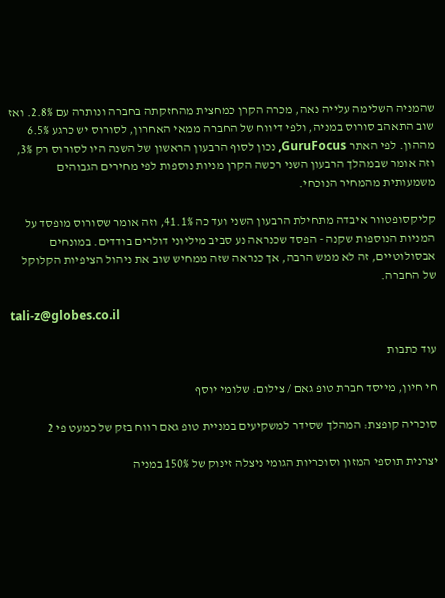שהמניה השלימה עלייה נאה, מכרה הקרן כמחצית מהחזקתה בחברה ונותרה עם 2.8%. ואז שוב התאהב סורוס במניה, ולפי דיווח של החברה ממאי האחרון, לסורוס יש כרגע 6.5% מההון. לפי האתר GuruFocus, נכון לסוף הרבעון הראשון של השנה היו לסורוס רק 3%, וזה אומר שבמהלך הרבעון השני רכשה הקרן מניות נוספות לפי מחירים הגבוהים משמעותית מהמחיר הנוכחי.

קליקסופטוור איבדה מתחילת הרבעון השני ועד כה 41.1%, וזה אומר שסורוס מופסד על המניות הנוספות שקנה - הפסד שכנראה נע סביב מיליוני דולרים בודדים. במונחים אבסולוטיים, זה לא ממש הרבה, אך כנראה שזה ממחיש שוב את ניהול הציפיות הקלוקל של החברה.

tali-z@globes.co.il

עוד כתבות

חי חיון, מייסד חברת טופ גאם / צילום: שלומי יוסף

סוכריה קופצת: המהלך שסידר למשקיעים במניית טופ גאם רווח בזק של כמעט פי 2

יצרנית תוספי המזון וסוכריות הגומי ניצלה זינוק של 150% במניה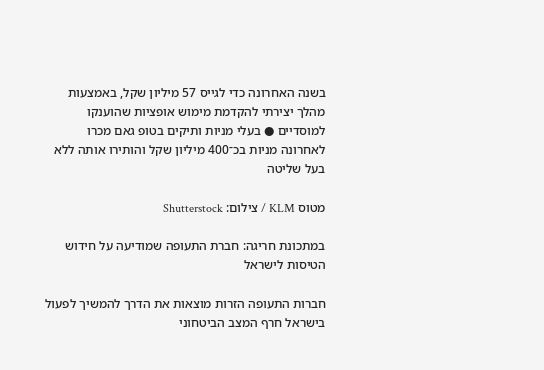בשנה האחרונה כדי לגייס 57 מיליון שקל, באמצעות מהלך יצירתי להקדמת מימוש אופציות שהוענקו למוסדיים ● בעלי מניות ותיקים בטופ גאם מכרו לאחרונה מניות בכ־400 מיליון שקל והותירו אותה ללא בעל שליטה

מטוס KLM / צילום: Shutterstock

במתכונת חריגה: חברת התעופה שמודיעה על חידוש הטיסות לישראל

חברות התעופה הזרות מוצאות את הדרך להמשיך לפעול בישראל חרף המצב הביטחוני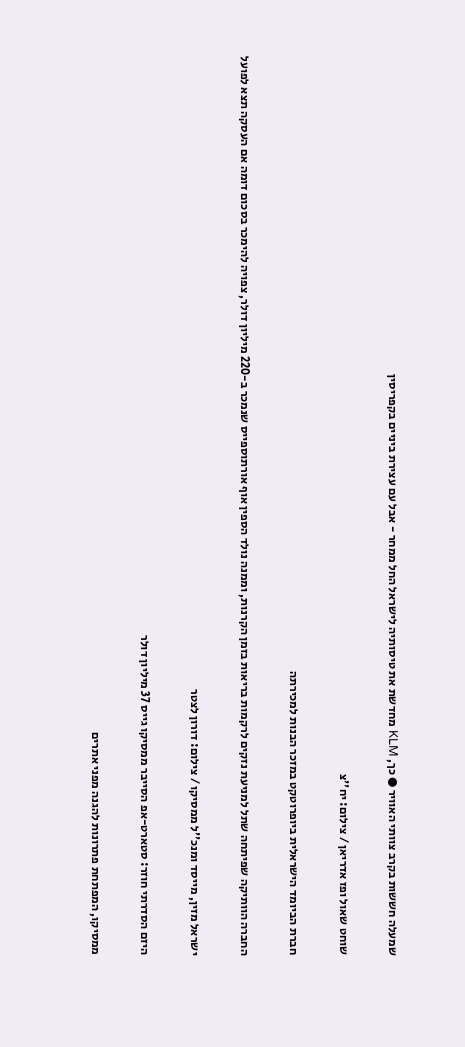שמעלה חששות בקרב צוותי האוויר ● כך, KLM מחדשת את טיסותיה לישראל החל ממחר - אבל עם עצירת ביניים בקפריסין

שוחט שאול ופז אדריאן / צילום: יח''צ

חברת הביומד הישראלית ביופרוטקט במזכר הבנות למכירתה

החברה הוותיקה שפיתחה שתל למניעת נזקים לרקמות בריאות בזמן הקרנות, וממנה נולד הספין אוף אורתוספייס שנמכר ב-220 מיליון דולר, צפויה להימכר בסכום דומה אם העסקה תצא לפועל

ישראל מזין, מייסד ומנכ''ל ממסיקו / צילום: דורון לצטר

היזם הסדרתי חוזר: סטארט-אפ הסייבר ממסיקו גייס 37 מיליון דולר

ממסיקו, המפתחת פתרונות להגנה מפני אתרים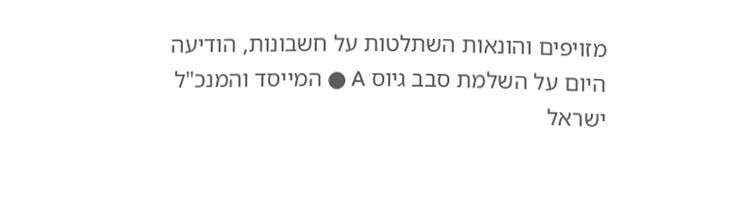מזויפים והונאות השתלטות על חשבונות, הודיעה היום על השלמת סבב גיוס A ● המייסד והמנכ"ל ישראל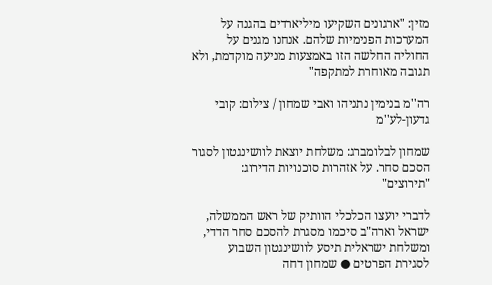מזין: "ארגונים השקיעו מיליארדים בהגנה על המערכות הפנימיות שלהם. אנחנו מגנים על החוליה החלשה הזו באמצעות מניעה מוקדמת, ולא תגובה מאוחרת למתקפה"

רה''מ בנימין נתניהו ואבי שמחון / צילום: קובי גדעון-לע''מ

שמחון לבלומברג: משלחת יוצאת לוושינגטון לסגור הסכם סחר. על אזהרות סוכנויות הדירוג: "תירוצים"

לדברי יועצו הכלכלי הוותיק של ראש הממשלה, ישראל וארה"ב סיכמו מסגרת להסכם סחר הדדי, ומשלחת ישראלית תיסע לוושינגטון השבוע לסגירת הפרטים ● שמחון דחה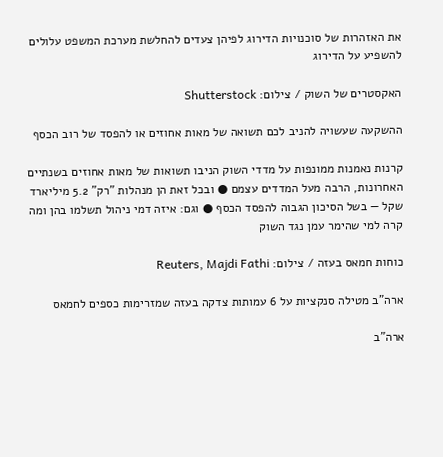את האזהרות של סוכנויות הדירוג לפיהן צעדים להחלשת מערכת המשפט עלולים להשפיע על הדירוג

האקסטרים של השוק / צילום: Shutterstock

ההשקעה שעשויה להניב לכם תשואה של מאות אחוזים או להפסד של רוב הכסף

קרנות נאמנות ממונפות על מדדי השוק הניבו תשואות של מאות אחוזים בשנתיים האחרונות, הרבה מעל המדדים עצמם ● ובכל זאת הן מנהלות "רק" 5.2 מיליארד שקל — בשל הסיכון הגבוה להפסד הכסף ● וגם: איזה דמי ניהול תשלמו בהן ומה קרה למי שהימר עמן נגד השוק

כוחות חמאס בעזה / צילום: Reuters, Majdi Fathi

ארה"ב מטילה סנקציות על 6 עמותות צדקה בעזה שמזרימות כספים לחמאס

ארה"ב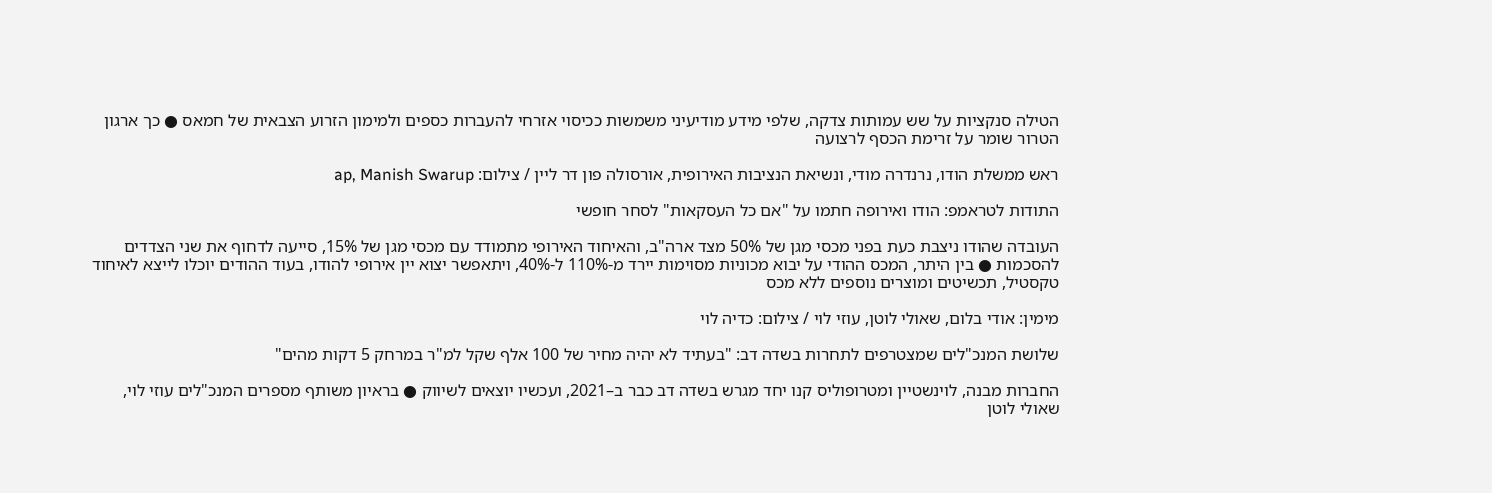הטילה סנקציות על שש עמותות צדקה, שלפי מידע מודיעיני משמשות ככיסוי אזרחי להעברות כספים ולמימון הזרוע הצבאית של חמאס ● כך ארגון הטרור שומר על זרימת הכסף לרצועה

ראש ממשלת הודו, נרנדרה מודי, ונשיאת הנציבות האירופית, אורסולה פון דר ליין / צילום: ap, Manish Swarup

התודות לטראמפ: הודו ואירופה חתמו על "אם כל העסקאות" לסחר חופשי

העובדה שהודו ניצבת כעת בפני מכסי מגן של 50% מצד ארה"ב, והאיחוד האירופי מתמודד עם מכסי מגן של 15%, סייעה לדחוף את שני הצדדים להסכמות ● בין היתר, המכס ההודי על יבוא מכוניות מסוימות יירד מ-110% ל-40%, ויתאפשר יצוא יין אירופי להודו, בעוד ההודים יוכלו לייצא לאיחוד טקסטיל, תכשיטים ומוצרים נוספים ללא מכס

מימין: אודי בלום, שאולי לוטן, עוזי לוי / צילום: כדיה לוי

שלושת המנכ"לים שמצטרפים לתחרות בשדה דב: "בעתיד לא יהיה מחיר של 100 אלף שקל למ"ר במרחק 5 דקות מהים"

החברות מבנה, לוינשטיין ומטרופוליס קנו יחד מגרש בשדה דב כבר ב–2021, ועכשיו יוצאים לשיווק ● בראיון משותף מספרים המנכ"לים עוזי לוי, שאולי לוטן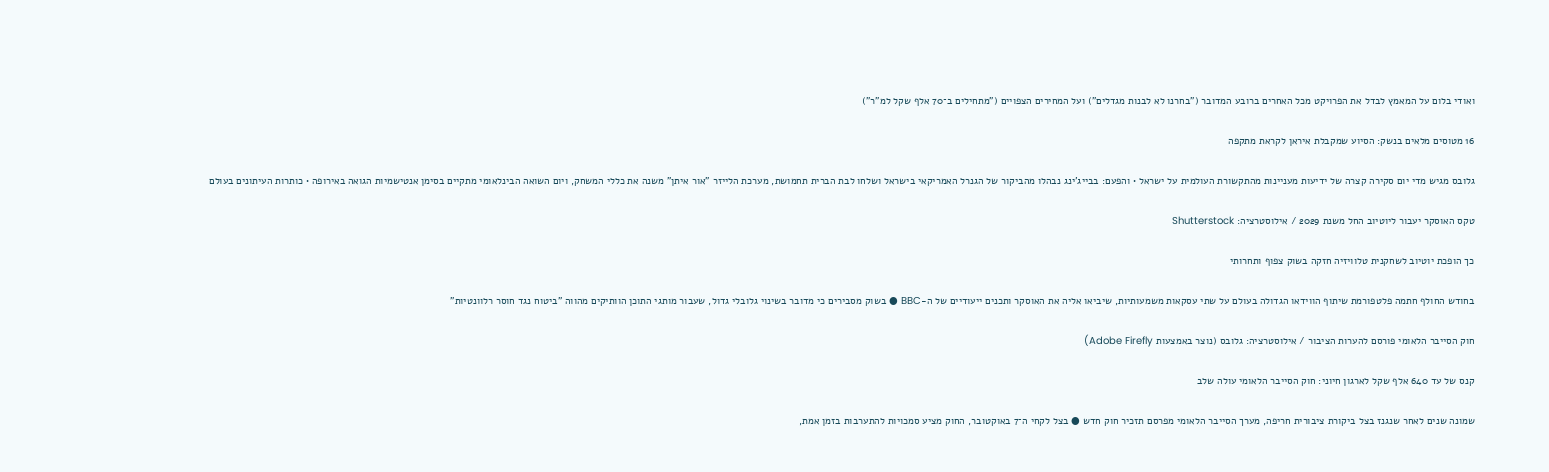ואודי בלום על המאמץ לבדל את הפרויקט מכל האחרים ברובע המדובר ("בחרנו לא לבנות מגדלים") ועל המחירים הצפויים ("מתחילים ב־70 אלף שקל למ"ר")

16 מטוסים מלאים בנשק: הסיוע שמקבלת איראן לקראת מתקפה

גלובס מגיש מדי יום סקירה קצרה של ידיעות מעניינות מהתקשורת העולמית על ישראל • והפעם: בבייג'ינג נבהלו מהביקור של הגנרל האמריקאי בישראל ושלחו לבת הברית תחמושת, מערכת הלייזר "אור איתן" משנה את כללי המשחק, ויום השואה הבינלאומי מתקיים בסימן אנטישמיות הגואה באירופה • כותרות העיתונים בעולם

טקס האוסקר יעבור ליוטיוב החל משנת 2029 / אילוסטרציה: Shutterstock

כך הופכת יוטיוב לשחקנית טלוויזיה חזקה בשוק צפוף ותחרותי

בחודש החולף חתמה פלטפורמת שיתוף הווידאו הגדולה בעולם על שתי עסקאות משמעותיות, שיביאו אליה את האוסקר ותכנים ייעודיים של ה-BBC ● בשוק מסבירים כי מדובר בשינוי גלובלי גדול, שעבור מותגי התוכן הוותיקים מהווה "ביטוח נגד חוסר רלוונטיות"

חוק הסייבר הלאומי פורסם להערות הציבור / אילוסטרציה: גלובס (נוצר באמצעות Adobe Firefly)

קנס של עד 640 אלף שקל לארגון חיוני: חוק הסייבר הלאומי עולה שלב

שמונה שנים לאחר שנגנז בצל ביקורת ציבורית חריפה, מערך הסייבר הלאומי מפרסם תזכיר חוק חדש ● בצל לקחי ה־7 באוקטובר, החוק מציע סמכויות להתערבות בזמן אמת,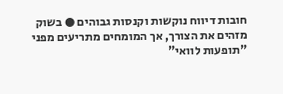חובות דיווח נוקשות וקנסות גבוהים ● בשוק מזהים את הצורך, אך המומחים מתריעים מפני "תופעות לוואי"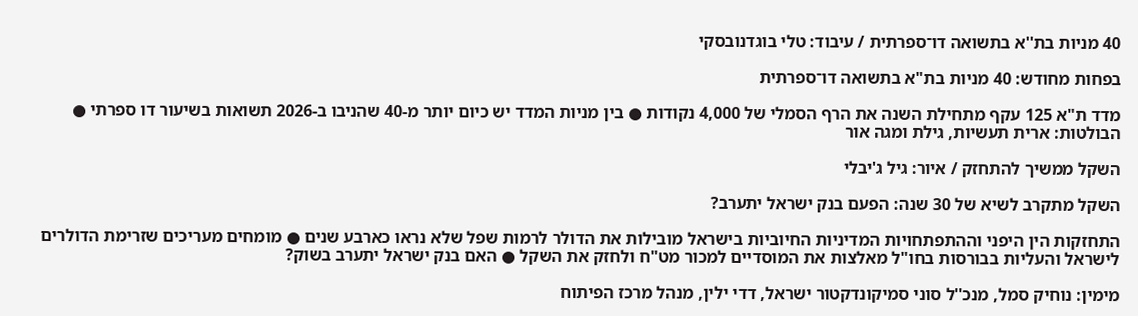40 מניות בת''א בתשואה דו־ספרתית / עיבוד: טלי בוגדנובסקי

בפחות מחודש: 40 מניות בת"א בתשואה דו־ספרתית

מדד ת"א 125 עקף מתחילת השנה את הרף הסמלי של 4,000 נקודות ● בין מניות המדד יש כיום יותר מ-40 שהניבו ב-2026 תשואות בשיעור דו ספרתי ● הבולטות: ארית תעשיות, גילת ומגה אור

השקל ממשיך להתחזק / איור: גיל ג'יבלי

השקל מתקרב לשיא של 30 שנה: הפעם בנק ישראל יתערב?

התחזקות הין היפני וההתפתחויות המדיניות החיוביות בישראל מובילות את הדולר לרמות שפל שלא נראו כארבע שנים ● מומחים מעריכים שזרימת הדולרים לישראל והעליות בבורסות בחו"ל מאלצות את המוסדיים למכור מט"ח ולחזק את השקל ● האם בנק ישראל יתערב בשוק?

מימין: נוחיק סמל, מנכ''ל סוני סמיקונדקטור ישראל, דדי ילין, מנהל מרכז הפיתוח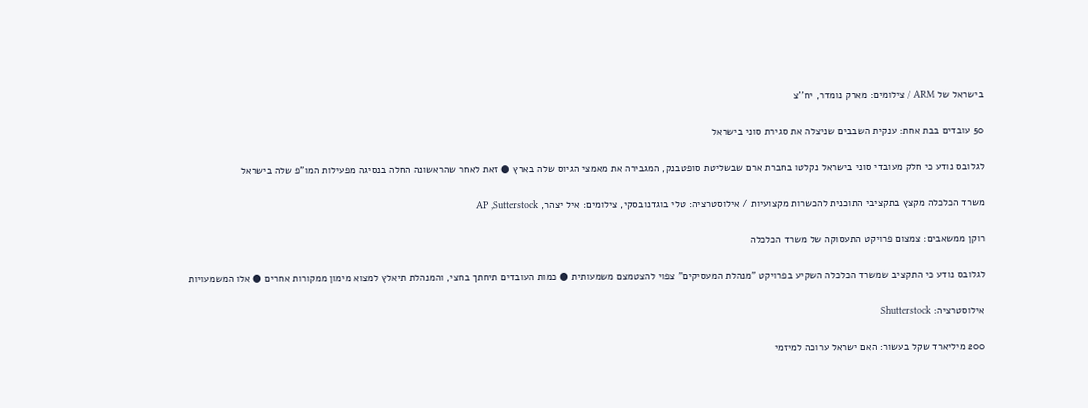בישראל של ARM / צילומים: מארק נומדר, יח''צ

50 עובדים בבת אחת: ענקית השבבים שניצלה את סגירת סוני בישראל

לגלובס נודע כי חלק מעובדי סוני בישראל נקלטו בחברת ארם שבשליטת סופטבנק, המגבירה את מאמצי הגיוס שלה בארץ ● זאת לאחר שהראשונה החלה בנסיגה מפעילות המו"פ שלה בישראל

משרד הכלכלה מקצץ בתקציבי התוכנית להכשרות מקצועיות / אילוסטרציה: טלי בוגדנובסקי, צילומים: איל יצהר, AP ,Sutterstock

רוקן ממשאבים: צמצום פרויקט התעסוקה של משרד הכלכלה

לגלובס נודע כי התקציב שמשרד הכלכלה השקיע בפרויקט "מנהלת המעסיקים" צפוי להצטמצם משמעותית ● כמות העובדים תיחתך בחצי, והמנהלת תיאלץ למצוא מימון ממקורות אחרים ● אלו המשמעויות

אילוסטרציה: Shutterstock

200 מיליארד שקל בעשור: האם ישראל ערוכה למיזמי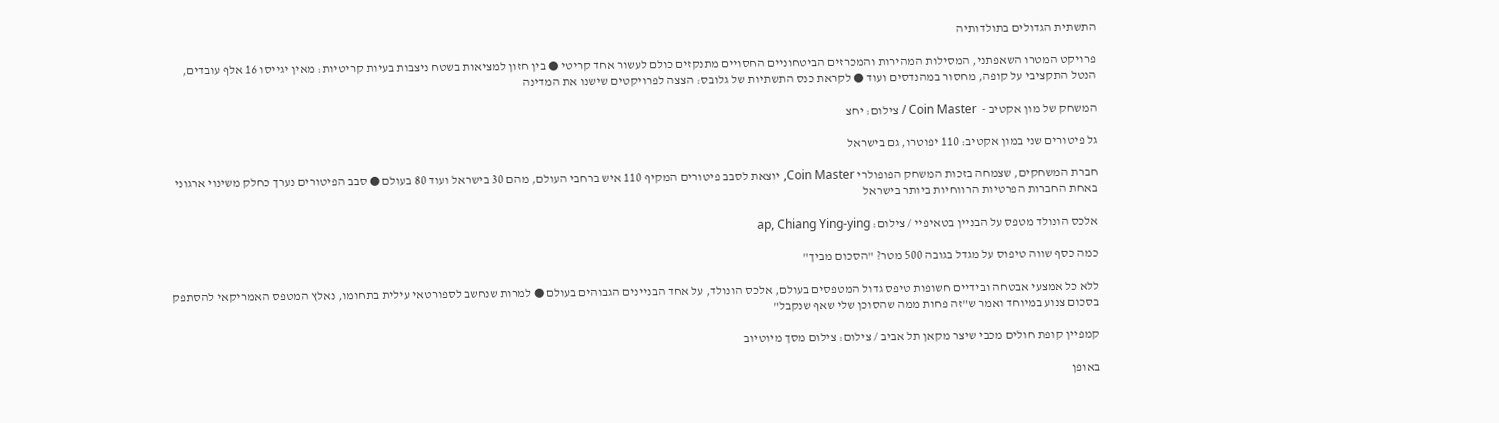התשתית הגדולים בתולדותיה

פרויקט המטרו השאפתני, המסילות המהירות והמכרזים הביטחוניים החסויים מתנקזים כולם לעשור אחד קריטי ● בין חזון למציאות בשטח ניצבות בעיות קריטיות: מאין יגייסו 16 אלף עובדים, הנטל התקציבי על קופה, מחסור במהנדסים ועוד ● לקראת כנס התשתיות של גלובס: הצצה לפרויקטים שישנו את המדינה

המשחק של מון אקטיב -  Coin Master / צילום: יחצ

גל פיטורים שני במון אקטיב: 110 יפוטרו, גם בישראל

חברת המשחקים, שצמחה בזכות המשחק הפופולרי Coin Master, יוצאת לסבב פיטורים המקיף 110 איש ברחבי העולם, מהם 30 בישראל ועוד 80 בעולם ● סבב הפיטורים נערך כחלק משינוי ארגוני באחת החברות הפרטיות הרווחיות ביותר בישראל

אלכס הונולד מטפס על הבניין בטאיפיי / צילום: ap, Chiang Ying-ying

כמה כסף שווה טיפוס על מגדל בגובה 500 מטר? "הסכום מביך"

ללא כל אמצעי אבטחה ובידיים חשופות טיפס גדול המטפסים בעולם, אלכס הונולד, על אחד הבניינים הגבוהים בעולם ● למרות שנחשב לספורטאי עילית בתחומו, נאלץ המטפס האמריקאי להסתפק בסכום צנוע במיוחד ואמר ש"זה פחות ממה שהסוכן שלי שאף שנקבל"

קמפיין קופת חולים מכבי שיצר מקאן תל אביב / צילום: צילום מסך מיוטיוב

באופן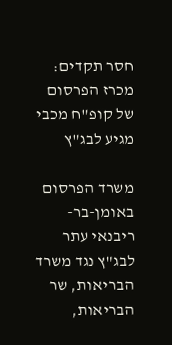חסר תקדים: מכרז הפרסום של קופ"ח מכבי מגיע לבג"ץ

משרד הפרסום באומן-בר-ריבנאי עתר לבג"ץ נגד משרד הבריאות, שר הבריאות,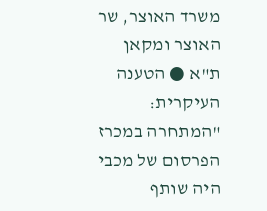משרד האוצר, שר האוצר ומקאן ת"א ● הטענה העיקרית: "המתחרה במכרז הפרסום של מכבי היה שותף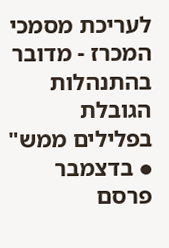לעריכת מסמכי המכרז - מדובר בהתנהלות הגובלת בפלילים ממש" ● בדצמבר פרסם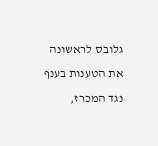גלובס לראשונה את הטענות בענף נגד המכרז,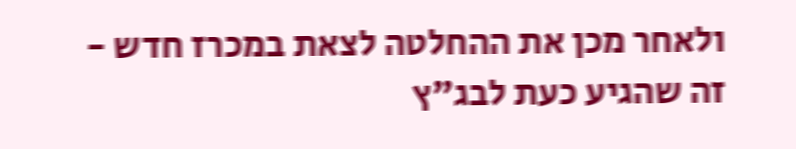ולאחר מכן את ההחלטה לצאת במכרז חדש - זה שהגיע כעת לבג"ץ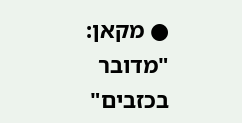● מקאן: "מדובר בכזבים"